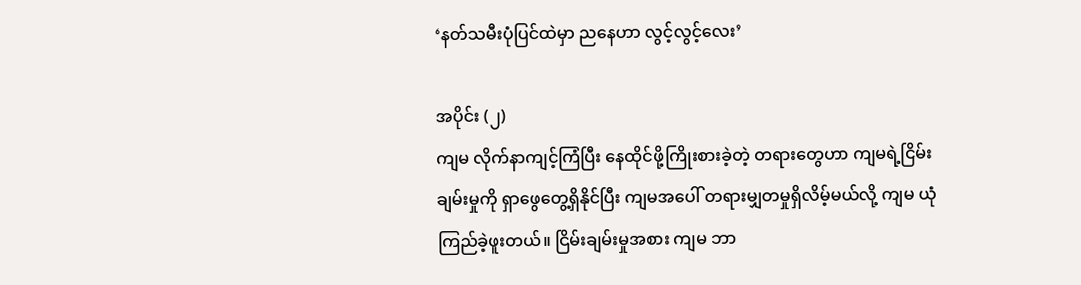‘နတ်သမီးပုံပြင်ထဲမှာ ညနေဟာ လွင့်လွင့်လေး’

အပိုင်း (၂)
ကျမ လိုက်နာကျင့်ကြံပြီး နေထိုင်ဖို့ကြိုးစားခဲ့တဲ့ တရားတွေဟာ ကျမရဲ့ငြိမ်းချမ်းမှုကို ရှာဖွေတွေ့ရှိနိုင်ပြီး ကျမအပေါ် တရားမျှတမှုရှိလိမ့်မယ်လို့ ကျမ ယုံကြည်ခဲ့ဖူးတယ်။ ငြိမ်းချမ်းမှုအစား ကျမ ဘာ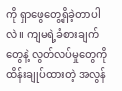ကို ရှာဖွေတွေ့ရှိခဲ့တာပါလဲ။ ကျမရဲ့ခံစားချက်တွေနဲ့ လွတ်လပ်မှုတွေကို ထိန်းချုပ်ထားတဲ့ အလွန်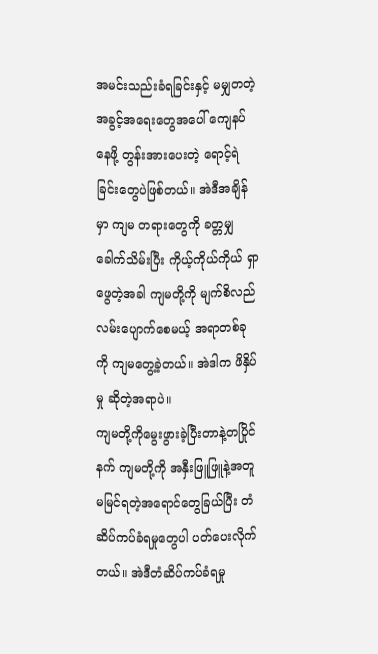အမင်းသည်းခံရခြင်းနှင့် မမျှတတဲ့ အခွင့်အရေးတွေအပေါ် ကျေနပ်နေဖို့ တွန်းအားပေးတဲ့ ရောင့်ရဲခြင်းတွေပဲဖြစ်တယ်။ အဲဒီအချိန်မှာ ကျမ တရားတွေကို ခတ္တမျှခေါက်သိမ်းပြီး ကိုယ့်ကိုယ်ကိုယ် ရှာဖွေတဲ့အခါ ကျမတို့ကို မျက်စိလည်လမ်းပျောက်စေမယ့် အရာတစ်ခုကို ကျမတွေ့ခဲ့တယ်။ အဲဒါက ဖိနှိပ်မှု ဆိုတဲ့အရာပဲ။
ကျမတို့ကိုမွေးဖွားခဲ့ပြီးတာနဲ့တပြိုင်နက် ကျမတို့ကို အနှီးဖြူဖြူနဲ့အတူ မမြင်ရတဲ့အရောင်တွေခြယ်ပြီး တံဆိပ်ကပ်ခံရမှုတွေပါ ပတ်ပေးလိုက်တယ်။ အဲဒီတံဆိပ်ကပ်ခံရမှု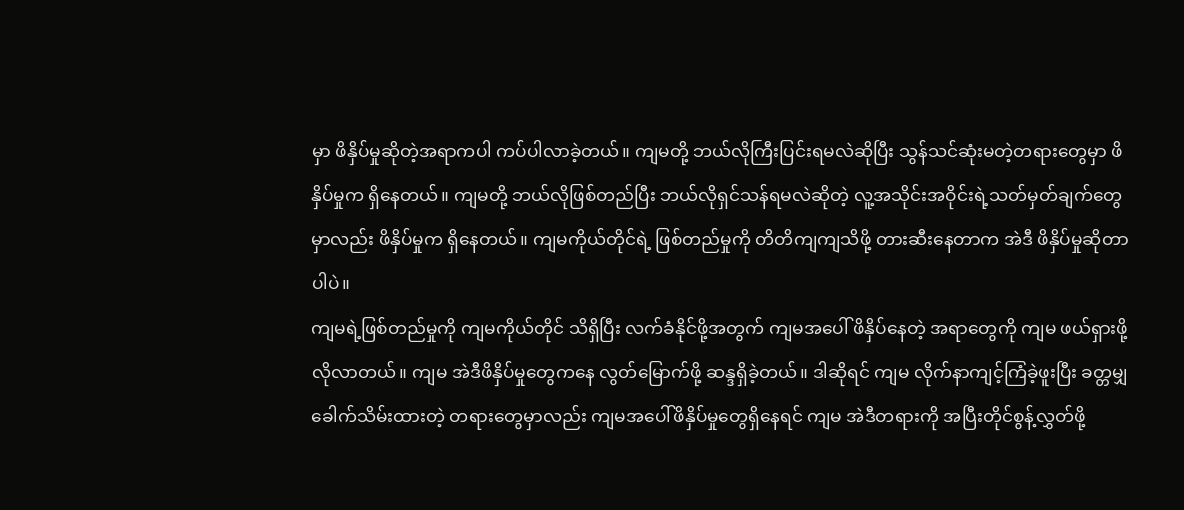မှာ ဖိနှိပ်မှုဆိုတဲ့အရာကပါ ကပ်ပါလာခဲ့တယ်။ ကျမတို့ ဘယ်လိုကြီးပြင်းရမလဲဆိုပြီး သွန်သင်ဆုံးမတဲ့တရားတွေမှာ ဖိနှိပ်မှုက ရှိနေတယ်။ ကျမတို့ ဘယ်လိုဖြစ်တည်ပြီး ဘယ်လိုရှင်သန်ရမလဲဆိုတဲ့ လူ့အသိုင်းအဝိုင်းရဲ့သတ်မှတ်ချက်တွေမှာလည်း ဖိနှိပ်မှုက ရှိနေတယ်။ ကျမကိုယ်တိုင်ရဲ့ ဖြစ်တည်မှုကို တိတိကျကျသိဖို့ တားဆီးနေတာက အဲဒီ ဖိနှိပ်မှုဆိုတာပါပဲ။
ကျမရဲ့ဖြစ်တည်မှုကို ကျမကိုယ်တိုင် သိရှိပြီး လက်ခံနိုင်ဖို့အတွက် ကျမအပေါ် ဖိနှိပ်နေတဲ့ အရာတွေကို ကျမ ဖယ်ရှားဖို့လိုလာတယ်။ ကျမ အဲဒီဖိနှိပ်မှုတွေကနေ လွတ်မြောက်ဖို့ ဆန္ဒရှိခဲ့တယ်။ ဒါဆိုရင် ကျမ လိုက်နာကျင့်ကြံခဲ့ဖူးပြီး ခတ္တမျှခေါက်သိမ်းထားတဲ့ တရားတွေမှာလည်း ကျမအပေါ်ဖိနှိပ်မှုတွေရှိနေရင် ကျမ အဲဒီတရားကို အပြီးတိုင်စွန့်လွှတ်ဖို့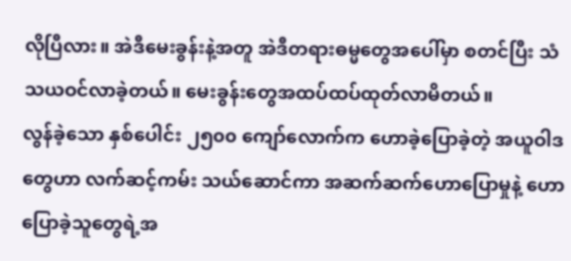လိုပြီလား။ အဲဒီမေးခွန်းနဲ့အတူ အဲဒီတရားဓမ္မတွေအပေါ်မှာ စတင်ပြီး သံသယဝင်လာခဲ့တယ်။ မေးခွန်းတွေအထပ်ထပ်ထုတ်လာမိတယ်။
လွန်ခဲ့သော နှစ်ပေါင်း ၂၅၀၀ ကျော်လောက်က ဟောခဲ့ပြောခဲ့တဲ့ အယူဝါဒတွေဟာ လက်ဆင့်ကမ်း သယ်ဆောင်ကာ အဆက်ဆက်ဟောပြောမှုနဲ့ ဟောပြောခဲ့သူတွေရဲ့အ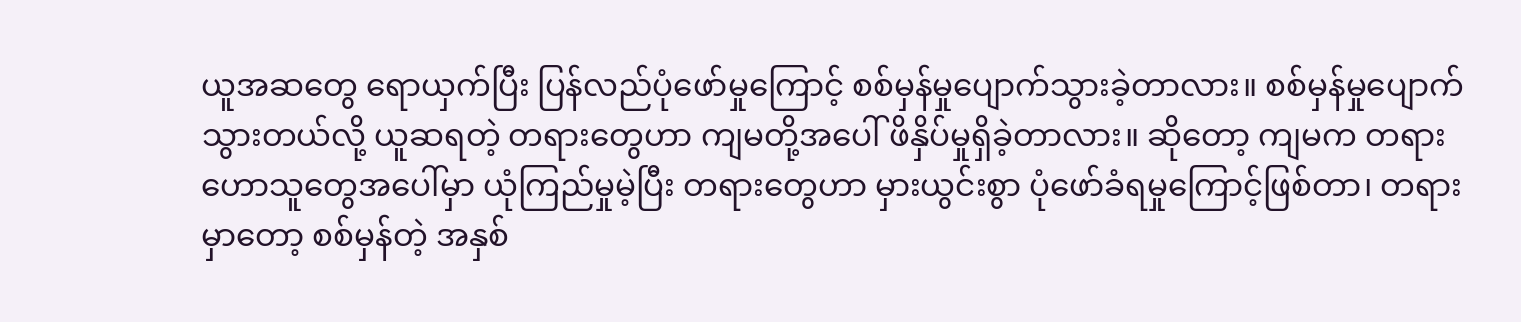ယူအဆတွေ ရောယှက်ပြီး ပြန်လည်ပုံဖော်မှုကြောင့် စစ်မှန်မှုပျောက်သွားခဲ့တာလား။ စစ်မှန်မှုပျောက်သွားတယ်လို့ ယူဆရတဲ့ တရားတွေဟာ ကျမတို့အပေါ် ဖိနှိပ်မှုရှိခဲ့တာလား။ ဆိုတော့ ကျမက တရားဟောသူတွေအပေါ်မှာ ယုံကြည်မှုမဲ့ပြီး တရားတွေဟာ မှားယွင်းစွာ ပုံဖော်ခံရမှုကြောင့်ဖြစ်တာ၊ တရားမှာတော့ စစ်မှန်တဲ့ အနှစ်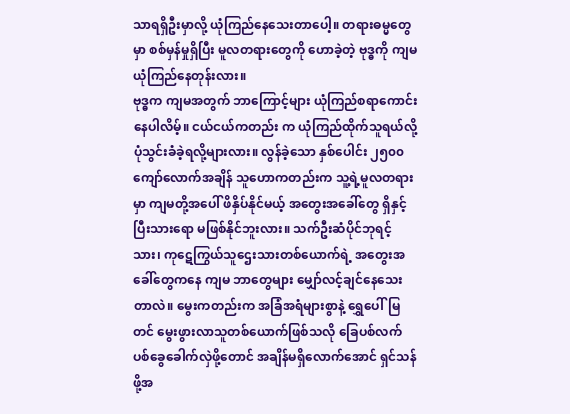သာရရှိဦးမှာလို့ ယုံကြည်နေသေးတာပေါ့။ တရားဓမ္မတွေမှာ စစ်မှန်မှုရှိပြီး မူလတရားတွေကို ဟောခဲ့တဲ့ ဗုဒ္ဓကို ကျမ ယုံကြည်နေတုန်းလား။
ဗုဒ္ဓက ကျမအတွက် ဘာကြောင့်များ ယုံကြည်စရာကောင်းနေပါလိမ့်။ ငယ်ငယ်ကတည်း က ယုံကြည်ထိုက်သူရယ်လို့ ပုံသွင်းခံခဲ့ရလို့များလား။ လွန်ခဲ့သော နှစ်ပေါင်း ၂၅၀၀ ကျော်လောက်အချိန် သူဟောကတည်းက သူ့ရဲ့မူလတရားမှာ ကျမတို့အပေါ် ဖိနှိပ်နိုင်မယ့် အတွေးအခေါ်တွေ ရှိနှင့်ပြီးသားရော မဖြစ်နိုင်ဘူးလား။ သက်ဦးဆံပိုင်ဘုရင့်သား၊ ကုဋေကြွယ်သူဌေးသားတစ်ယောက်ရဲ့ အတွေးအခေါ်တွေကနေ ကျမ ဘာတွေများ မျှော်လင့်ချင်နေသေးတာလဲ။ မွေးကတည်းက အခြံအရံများစွာနဲ့ ရွှေပေါ်မြတင် မွေးဖွားလာသူတစ်ယောက်ဖြစ်သလို ခြေပစ်လက်ပစ်ခွေခေါက်လှဲဖို့တောင် အချိန်မရှိလောက်အောင် ရှင်သန်ဖို့အ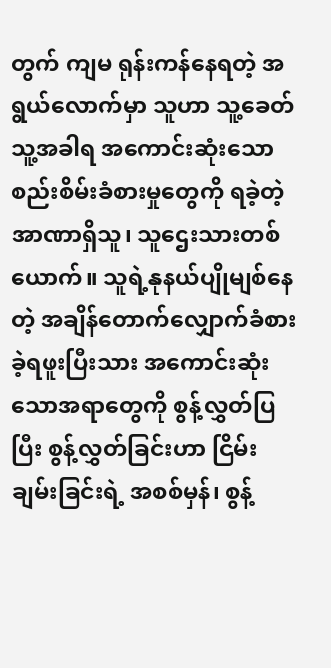တွက် ကျမ ရုန်းကန်နေရတဲ့ အရွယ်လောက်မှာ သူဟာ သူ့ခေတ်သူ့အခါရ အကောင်းဆုံးသော စည်းစိမ်းခံစားမှုတွေကို ရခဲ့တဲ့ အာဏာရှိသူ၊ သူဌေးသားတစ်ယောက်။ သူရဲ့နုနယ်ပျိုမျစ်နေတဲ့ အချိန်တောက်လျှောက်ခံစားခဲ့ရဖူးပြီးသား အကောင်းဆုံးသောအရာတွေကို စွန့်လွှတ်ပြပြီး စွန့်လွှတ်ခြင်းဟာ ငြိမ်းချမ်းခြင်းရဲ့ အစစ်မှန်၊ စွန့်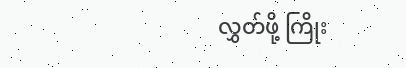လွှတ်ဖို့ ကြိုး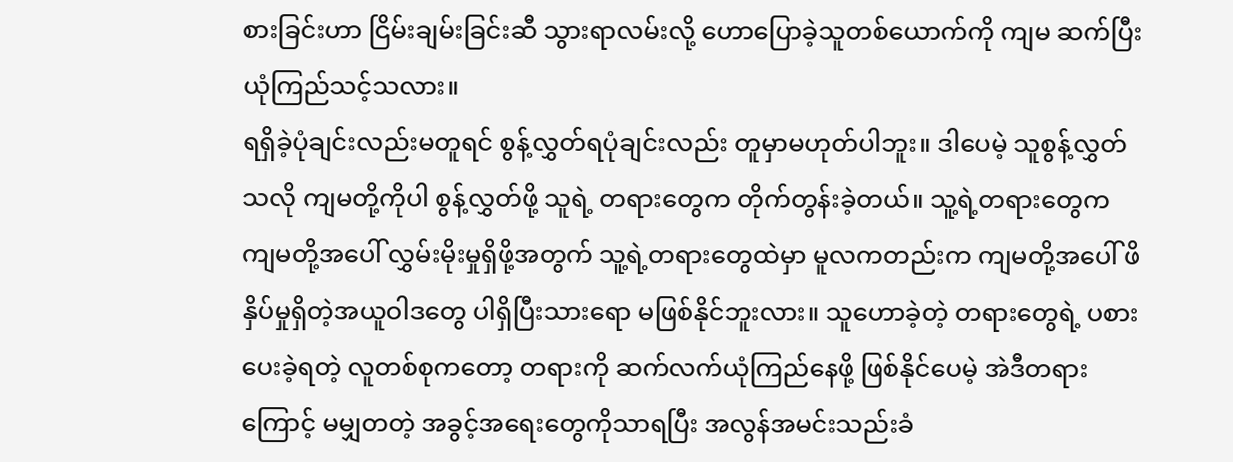စားခြင်းဟာ ငြိမ်းချမ်းခြင်းဆီ သွားရာလမ်းလို့ ဟောပြောခဲ့သူတစ်ယောက်ကို ကျမ ဆက်ပြီးယုံကြည်သင့်သလား။
ရရှိခဲ့ပုံချင်းလည်းမတူရင် စွန့်လွှတ်ရပုံချင်းလည်း တူမှာမဟုတ်ပါဘူး။ ဒါပေမဲ့ သူစွန့်လွှတ်သလို ကျမတို့ကိုပါ စွန့်လွှတ်ဖို့ သူရဲ့ တရားတွေက တိုက်တွန်းခဲ့တယ်။ သူ့ရဲ့တရားတွေက ကျမတို့အပေါ် လွှမ်းမိုးမှုရှိဖို့အတွက် သူ့ရဲ့တရားတွေထဲမှာ မူလကတည်းက ကျမတို့အပေါ် ဖိနှိပ်မှုရှိတဲ့အယူဝါဒတွေ ပါရှိပြီးသားရော မဖြစ်နိုင်ဘူးလား။ သူဟောခဲ့တဲ့ တရားတွေရဲ့ ပစားပေးခဲ့ရတဲ့ လူတစ်စုကတော့ တရားကို ဆက်လက်ယုံကြည်နေဖို့ ဖြစ်နိုင်ပေမဲ့ အဲဒီတရားကြောင့် မမျှတတဲ့ အခွင့်အရေးတွေကိုသာရပြီး အလွန်အမင်းသည်းခံ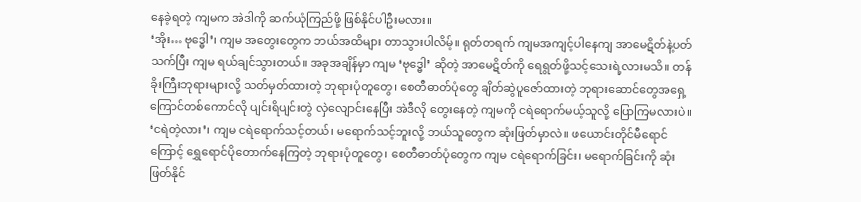နေခဲ့ရတဲ့ ကျမက အဲဒါကို ဆက်ယုံကြည်ဖို့ ဖြစ်နိုင်ပါဦးမလား။
‘အိုး… ဗုဒ္ဓေါ’၊ ကျမ အတွေးတွေက ဘယ်အထိများ တာသွားပါလိမ့်။ ရုတ်တရက် ကျမအကျင့်ပါနေကျ အာမေဋိတ်နဲ့ပတ်သက်ပြီး ကျမ ရယ်ချင်သွားတယ်။ အခုအချိန်မှာ ကျမ ‘ဗုဒ္ဓေါ’ ဆိုတဲ့ အာမေဋိတ်ကို ရေရွတ်ဖို့သင့်သေးရဲ့လားမသိ။ တန်ခိုးကြီးဘုရားများလို့ သတ်မှတ်ထားတဲ့ ဘုရားပုံတူတွေ၊ စေတီဓာတ်ပုံတွေ ချိတ်ဆွဲပူဇော်ထားတဲ့ ဘုရားဆောင်တွေအရှေ့ ကြောင်တစ်ကောင်လို ပျင်းရိပျင်းတွဲ လှဲလျောင်းနေပြီး အဲဒီလို တွေးနေတဲ့ ကျမကို ငရဲရောက်မယ့်သူလို့ ပြောကြမလားပဲ။ ‘ငရဲတဲ့လား’၊ ကျမ ငရဲရောက်သင့်တယ်၊ မရောက်သင့်ဘူးလို့ ဘယ်သူတွေက ဆုံးဖြတ်မှာလဲ။ ဖယောင်းတိုင်မီရောင်ကြောင့် ရွှေရောင်ပိုတောက်နေကြတဲ့ ဘုရားပုံတူတွေ၊ စေတီဓာတ်ပုံတွေက ကျမ ငရဲရောက်ခြင်း၊ မရောက်ခြင်းကို ဆုံးဖြတ်နိုင်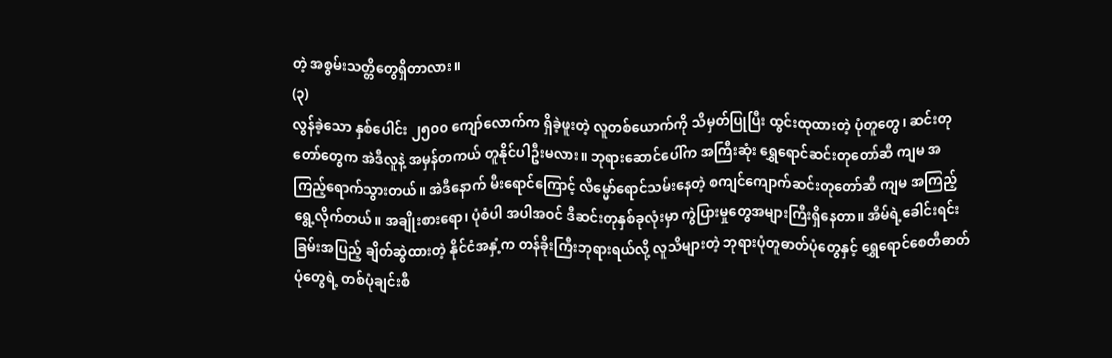တဲ့ အစွမ်းသတ္တိတွေရှိတာလား။
(၃)
လွန်ခဲ့သော နှစ်ပေါင်း ၂၅၀၀ ကျော်လောက်က ရှိခဲ့ဖူးတဲ့ လူတစ်ယောက်ကို သိမှတ်ပြုပြီး ထွင်းထုထားတဲ့ ပုံတူတွေ၊ ဆင်းတုတော်တွေက အဲဒီလူနဲ့ အမှန်တကယ် တူနိုင်ပါဦးမလား။ ဘုရားဆောင်ပေါ်က အကြီးဆုံး ရွှေရောင်ဆင်းတုတော်ဆီ ကျမ အကြည့်ရောက်သွားတယ်။ အဲဒီနောက် မီးရောင်ကြောင့် လိမ္မော်ရောင်သမ်းနေတဲ့ စကျင်ကျောက်ဆင်းတုတော်ဆီ ကျမ အကြည့်ရွေ့လိုက်တယ်။ အချိုးစားရော၊ ပုံစံပါ အပါအဝင် ဒီဆင်းတုနှစ်ခုလုံးမှာ ကွဲပြားမှုတွေအများကြီးရှိနေတာ။ အိမ်ရဲ့ခေါင်းရင်းခြမ်းအပြည့် ချိတ်ဆွဲထားတဲ့ နိုင်ငံအနှံ့က တန်ခိုးကြီးဘုရားရယ်လို့ လူသိများတဲ့ ဘုရားပုံတူဓာတ်ပုံတွေနှင့် ရွှေရောင်စေတီဓာတ်ပုံတွေရဲ့ တစ်ပုံချင်းစီ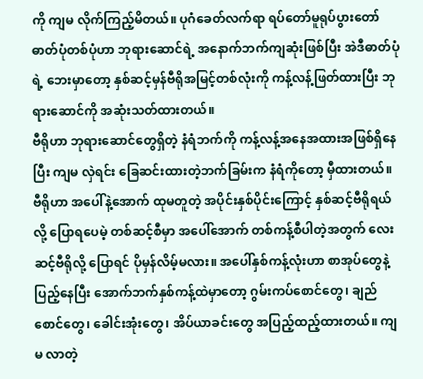ကို ကျမ လိုက်ကြည့်မိတယ်။ ပုဂံခေတ်လက်ရာ ရပ်တော်မူရုပ်ပွားတော်ဓာတ်ပုံတစ်ပုံဟာ ဘုရားဆောင်ရဲ့ အနောက်ဘက်ကျဆုံးဖြစ်ပြီး အဲဒီဓာတ်ပုံရဲ့ ဘေးမှာတော့ နှစ်ဆင့်မှန်ဗီရိုအမြင့်တစ်လုံးကို ကန့်လန့်ဖြတ်ထားပြီး ဘုရားဆောင်ကို အဆုံးသတ်ထားတယ်။
ဗီရိုဟာ ဘုရားဆောင်တွေရှိတဲ့ နံရံဘက်ကို ကန့်လန့်အနေအထားအဖြစ်ရှိနေပြီး ကျမ လှဲရင်း ခြေဆင်းထားတဲ့ဘက်ခြမ်းက နံရံကိုတော့ မှီထားတယ်။ ဗီရိုဟာ အပေါ်နဲ့အောက် ထုမတူတဲ့ အပိုင်းနှစ်ပိုင်းကြောင့် နှစ်ဆင့်ဗီရိုရယ်လို့ ပြောရပေမဲ့ တစ်ဆင့်စီမှာ အပေါ်အောက် တစ်ကန့်စီပါတဲ့အတွက် လေးဆင့်ဗီရိုလို့ ပြောရင် ပိုမှန်လိမ့်မလား။ အပေါ်နှစ်ကန့်လုံးဟာ စာအုပ်တွေနဲ့ပြည့်နေပြီး အောက်ဘက်နှစ်ကန့်ထဲမှာတော့ ဂွမ်းကပ်စောင်တွေ၊ ချည်စောင်တွေ၊ ခေါင်းအုံးတွေ၊ အိပ်ယာခင်းတွေ အပြည့်ထည့်ထားတယ်။ ကျမ လာတဲ့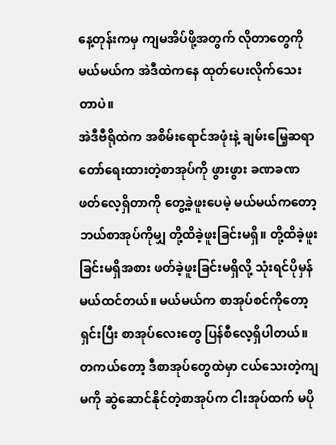နေ့တုန်းကမှ ကျမအိပ်ဖို့အတွက် လိုတာတွေကို မယ်မယ်က အဲဒီထဲကနေ ထုတ်ပေးလိုက်သေးတာပဲ။
အဲဒီဗီရိုထဲက အစိမ်းရောင်အဖုံးနဲ့ ချမ်းမြေ့ဆရာတော်ရေးထားတဲ့စာအုပ်ကို ဖွားဖွား ခဏခဏ ဖတ်လေ့ရှိတာကို တွေ့ခဲ့ဖူးပေမဲ့ မယ်မယ်ကတော့ ဘယ်စာအုပ်ကိုမျှ တို့ထိခဲ့ဖူးခြင်းမရှိ။ တို့ထိခဲ့ဖူးခြင်းမရှိအစား ဖတ်ခဲ့ဖူးခြင်းမရှိလို့ သုံးရင်ပိုမှန်မယ်ထင်တယ်။ မယ်မယ်က စာအုပ်စင်ကိုတော့ရှင်းပြီး စာအုပ်လေးတွေ ပြန်စီလေ့ရှိပါတယ်။ တကယ်တော့ ဒီစာအုပ်တွေထဲမှာ ငယ်သေးတဲ့ကျမကို ဆွဲဆောင်နိုင်တဲ့စာအုပ်က ငါးအုပ်ထက် မပို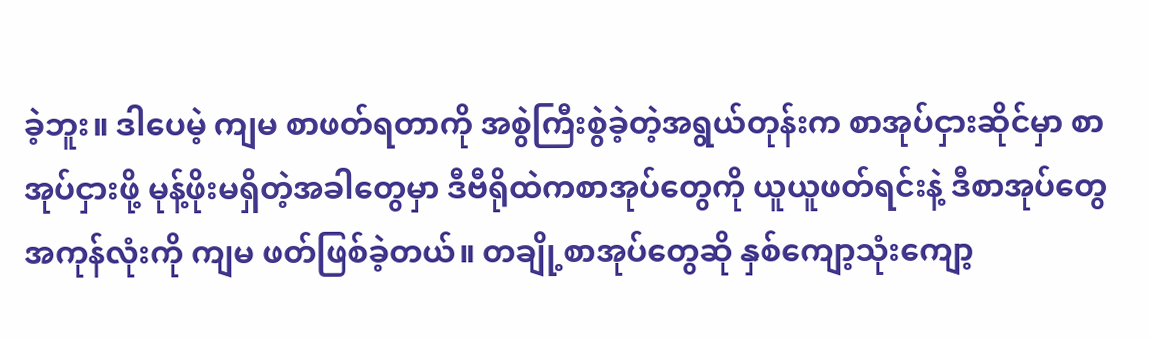ခဲ့ဘူး။ ဒါပေမဲ့ ကျမ စာဖတ်ရတာကို အစွဲကြီးစွဲခဲ့တဲ့အရွယ်တုန်းက စာအုပ်ငှားဆိုင်မှာ စာအုပ်ငှားဖို့ မုန့်ဖိုးမရှိတဲ့အခါတွေမှာ ဒီဗီရိုထဲကစာအုပ်တွေကို ယူယူဖတ်ရင်းနဲ့ ဒီစာအုပ်တွေအကုန်လုံးကို ကျမ ဖတ်ဖြစ်ခဲ့တယ်။ တချို့စာအုပ်တွေဆို နှစ်ကျော့သုံးကျော့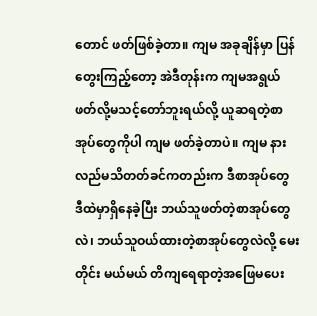တောင် ဖတ်ဖြစ်ခဲ့တာ။ ကျမ အခုချိန်မှာ ပြန်တွေးကြည့်တော့ အဲဒီတုန်းက ကျမအရွယ် ဖတ်လို့မသင့်တော်ဘူးရယ်လို့ ယူဆရတဲ့စာအုပ်တွေကိုပါ ကျမ ဖတ်ခဲ့တာပဲ။ ကျမ နားလည်မသိတတ်ခင်ကတည်းက ဒီစာအုပ်တွေ ဒီထဲမှာရှိနေခဲ့ပြီး ဘယ်သူဖတ်တဲ့စာအုပ်တွေလဲ၊ ဘယ်သူဝယ်ထားတဲ့စာအုပ်တွေလဲလို့ မေးတိုင်း မယ်မယ် တိကျရေရာတဲ့အဖြေမပေး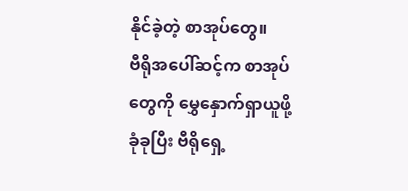နိုင်ခဲ့တဲ့ စာအုပ်တွေ။
ဗီရိုအပေါ်ဆင့်က စာအုပ်တွေကို မွှေနှောက်ရှာယူဖို့ ခုံခုပြီး ဗီရိုရှေ့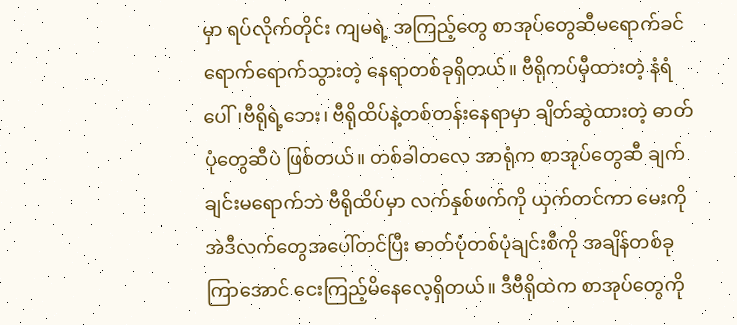မှာ ရပ်လိုက်တိုင်း ကျမရဲ့ အကြည့်တွေ စာအုပ်တွေဆီမရောက်ခင် ရောက်ရောက်သွားတဲ့ နေရာတစ်ခုရှိတယ်။ ဗီရိုကပ်မှီထားတဲ့ နံရံပေါ်၊ဗီရိုရဲ့ဘေး၊ ဗီရိုထိပ်နဲ့တစ်တန်းနေရာမှာ ချိတ်ဆွဲထားတဲ့ ဓာတ်ပုံတွေဆီပဲ ဖြစ်တယ်။ တစ်ခါတလေ အာရုံက စာအုပ်တွေဆီ ချက်ချင်းမရောက်ဘဲ ဗီရိုထိပ်မှာ လက်နှစ်ဖက်ကို ယှက်တင်ကာ မေးကိုအဲဒီလက်တွေအပေါ်တင်ပြီး ဓာတ်ပုံတစ်ပုံချင်းစီကို အချိန်တစ်ခုကြာအောင် ငေးကြည့်မိနေလေ့ရှိတယ်။ ဒီဗီရိုထဲက စာအုပ်တွေကို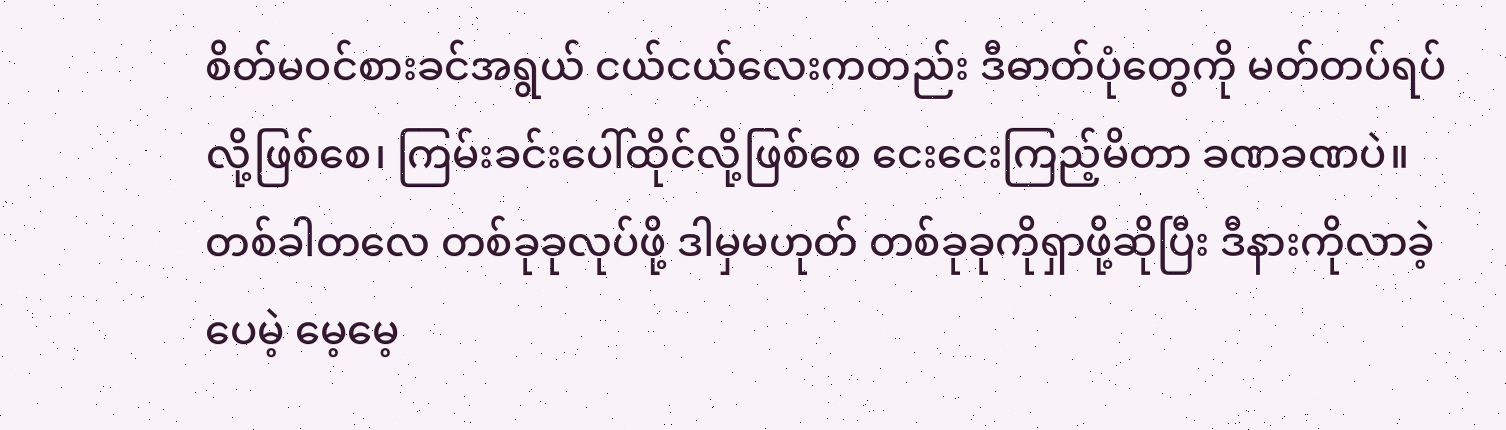စိတ်မဝင်စားခင်အရွယ် ငယ်ငယ်လေးကတည်း ဒီဓာတ်ပုံတွေကို မတ်တပ်ရပ်လို့ဖြစ်စေ၊ ကြမ်းခင်းပေါ်ထိုင်လို့ဖြစ်စေ ငေးငေးကြည့်မိတာ ခဏခဏပဲ။ တစ်ခါတလေ တစ်ခုခုလုပ်ဖို့ ဒါမှမဟုတ် တစ်ခုခုကိုရှာဖို့ဆိုပြီး ဒီနားကိုလာခဲ့ပေမဲ့ မေ့မေ့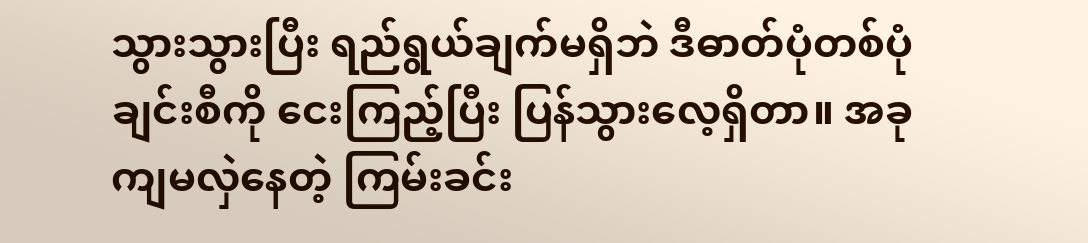သွားသွားပြီး ရည်ရွယ်ချက်မရှိဘဲ ဒီဓာတ်ပုံတစ်ပုံချင်းစီကို ငေးကြည့်ပြီး ပြန်သွားလေ့ရှိတာ။ အခု ကျမလှဲနေတဲ့ ကြမ်းခင်း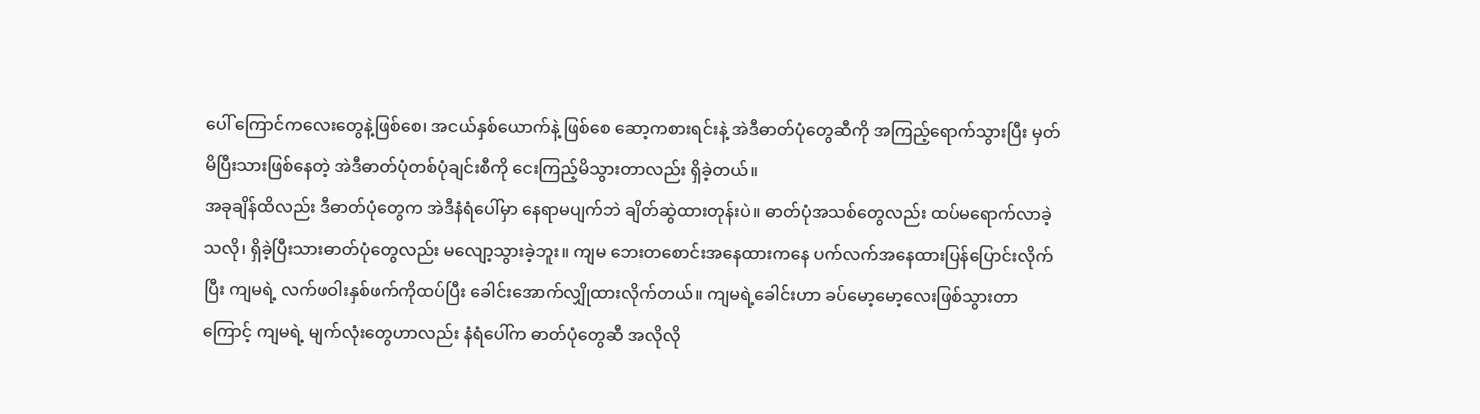ပေါ် ကြောင်ကလေးတွေနဲ့ဖြစ်စေ၊ အငယ်နှစ်ယောက်နဲ့ ဖြစ်စေ ဆော့ကစားရင်းနဲ့ အဲဒီဓာတ်ပုံတွေဆီကို အကြည့်ရောက်သွားပြီး မှတ်မိပြီးသားဖြစ်နေတဲ့ အဲဒီဓာတ်ပုံတစ်ပုံချင်းစီကို ငေးကြည့်မိသွားတာလည်း ရှိခဲ့တယ်။
အခုချိန်ထိလည်း ဒီဓာတ်ပုံတွေက အဲဒီနံရံပေါ်မှာ နေရာမပျက်ဘဲ ချိတ်ဆွဲထားတုန်းပဲ။ ဓာတ်ပုံအသစ်တွေလည်း ထပ်မရောက်လာခဲ့သလို၊ ရှိခဲ့ပြီးသားဓာတ်ပုံတွေလည်း မလျော့သွားခဲ့ဘူး။ ကျမ ဘေးတစောင်းအနေထားကနေ ပက်လက်အနေထားပြန်ပြောင်းလိုက်ပြီး ကျမရဲ့ လက်ဖဝါးနှစ်ဖက်ကိုထပ်ပြီး ခေါင်းအောက်လျှိုထားလိုက်တယ်။ ကျမရဲ့ခေါင်းဟာ ခပ်မော့မော့လေးဖြစ်သွားတာကြောင့် ကျမရဲ့ မျက်လုံးတွေဟာလည်း နံရံပေါ်က ဓာတ်ပုံတွေဆီ အလိုလို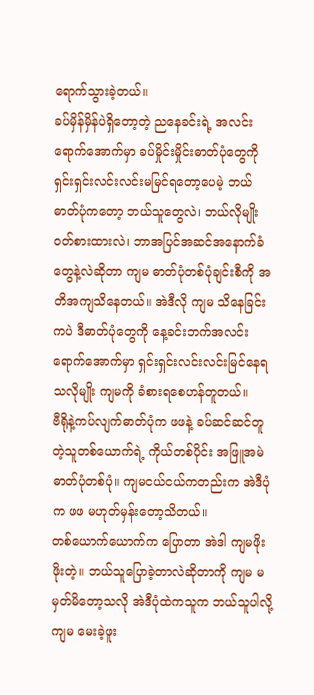ရောက်သွားခဲ့တယ်။
ခပ်မှိန်မှိန်ပဲရှိတော့တဲ့ ညနေခင်းရဲ့ အလင်းရောက်အောက်မှာ ခပ်မှိုင်းမှိုင်းဓာတ်ပုံတွေကို ရှင်းရှင်းလင်းလင်းမမြင်ရတော့ပေမဲ့ ဘယ်ဓာတ်ပုံကတော့ ဘယ်သူတွေလဲ၊ ဘယ်လိုမျိုးဝတ်စားထားလဲ၊ ဘာအပြင်အဆင်အနောက်ခံတွေနဲ့လဲဆိုတာ ကျမ ဓာတ်ပုံတစ်ပုံချင်းစီကို အတိအကျသိနေတယ်။ အဲဒီလို ကျမ သိနေခြင်းကပဲ ဒီဓာတ်ပုံတွေကို နေ့ခင်းဘက်အလင်းရောက်အောက်မှာ ရှင်းရှင်းလင်းလင်းမြင်နေရသလိုမျိုး ကျမကို ခံစားရစေဟန်တူတယ်။
ဗီရိုနဲ့ကပ်လျက်ဓာတ်ပုံက ဖဖနဲ့ ခပ်ဆင်ဆင်တူတဲ့သူတစ်ယောက်ရဲ့ ကိုယ်တစ်ပိုင်း အဖြူအမဲဓာတ်ပုံတစ်ပုံ။ ကျမငယ်ငယ်ကတည်းက အဲဒီပုံက ဖဖ မဟုတ်မှန်းတော့သိတယ်။
တစ်ယောက်ယောက်က ပြောတာ အဲဒါ ကျမဖိုးဖိုးတဲ့။ ဘယ်သူပြောခဲ့တာလဲဆိုတာကို ကျမ မမှတ်မိတော့သလို အဲဒီပုံထဲကသူက ဘယ်သူပါလို့ ကျမ မေးခဲ့ဖူး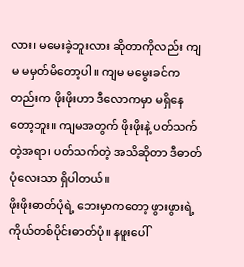လား၊ မမေးခဲ့ဘူးလား ဆိုတာကိုလည်း ကျမ မမှတ်မိတော့ပါ။ ကျမ မမွေးခင်ကတည်းက ဖိုးဖိုးဟာ ဒီလောကမှာ မရှိနေတော့ဘူး။ ကျမအတွက် ဖိုးဖိုးနဲ့ ပတ်သက်တဲ့အရာ၊ ပတ်သက်တဲ့ အသိဆိုတာ ဒီဓာတ်ပုံလေးသာ ရှိပါတယ်။
ဖိုးဖိုးဓာတ်ပုံရဲ့ ဘေးမှာကတော့ ဖွားဖွားရဲ့ ကိုယ်တစ်ပိုင်းဓာတ်ပုံ။ နဖူးပေါ်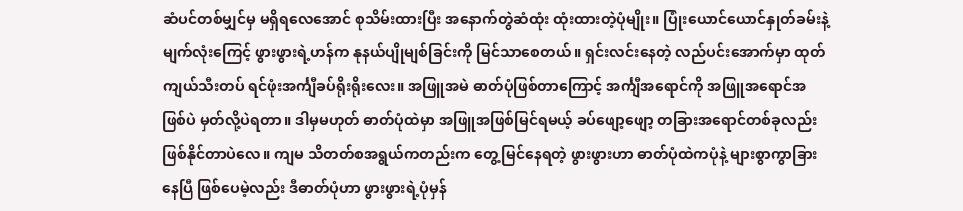ဆံပင်တစ်မျှင်မှ မရှိရလေအောင် စုသိမ်းထားပြီး အနောက်တွဲဆံထုံး ထုံးထားတဲ့ပုံမျိုး။ ပြုံးယောင်ယောင်နှုတ်ခမ်းနဲ့ မျက်လုံးကြေင့် ဖွားဖွားရဲ့ဟန်က နုနယ်ပျိုမျစ်ခြင်းကို မြင်သာစေတယ်။ ရှင်းလင်းနေတဲ့ လည်ပင်းအောက်မှာ ထုတ်ကျယ်သီးတပ် ရင်ဖုံးအင်္ကျီခပ်ရိုးရိုးလေး။ အဖြူအမဲ ဓာတ်ပုံဖြစ်တာကြောင့် အင်္ကျီအရောင်ကို အဖြူအရောင်အဖြစ်ပဲ မှတ်လို့ပဲရတာ။ ဒါမှမဟုတ် ဓာတ်ပုံထဲမှာ အဖြူအဖြစ်မြင်ရမယ့် ခပ်ဖျော့ဖျော့ တခြားအရောင်တစ်ခုလည်း ဖြစ်နိုင်တာပဲလေ။ ကျမ သိတတ်စအရွယ်ကတည်းက တွေ့မြင်နေရတဲ့ ဖွားဖွားဟာ ဓာတ်ပုံထဲကပုံနဲ့ များစွာကွာခြားနေပြီ ဖြစ်ပေမဲ့လည်း ဒီဓာတ်ပုံဟာ ဖွားဖွားရဲ့ပုံမှန်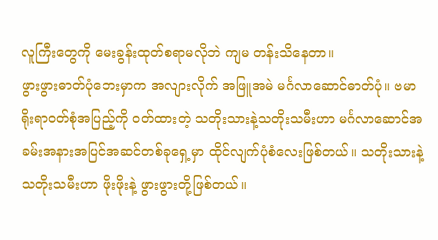လူကြီးတွေကို မေးခွန်းထုတ်စရာမလိုဘဲ ကျမ တန်းသိနေတာ။
ဖွားဖွားဓာတ်ပုံဘေးမှာက အလျားလိုက် အဖြူအမဲ မင်္ဂလာဆောင်ဓာတ်ပုံ။ ဗမာရိုးရာဝတ်စုံအပြည့်ကို ဝတ်ထားတဲ့ သတိုးသားနဲ့သတိုးသမီးဟာ မင်္ဂလာဆောင်အခမ်းအနားအပြင်အဆင်တစ်ခုရှေ့မှာ ထိုင်လျက်ပုံစံလေးဖြစ်တယ်။ သတိုးသားနဲ့ သတိုးသမီးဟာ ဖိုးဖိုးနဲ့ ဖွားဖွားတို့ဖြစ်တယ်။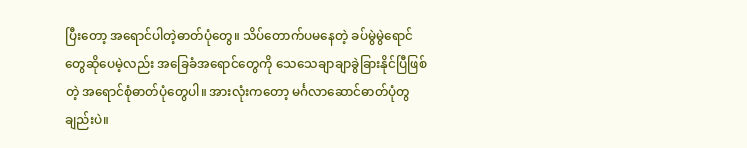ပြီးတော့ အရောင်ပါတဲ့ဓာတ်ပုံတွေ။ သိပ်တောက်ပမနေတဲ့ ခပ်မွဲမွဲရောင်တွေဆိုပေမဲ့လည်း အခြေခံအရောင်တွေကို သေသေချာချာခွဲခြားနိုင်ပြီဖြစ်တဲ့ အရောင်စုံဓာတ်ပုံတွေပါ။ အားလုံးကတော့ မင်္ဂလာဆောင်ဓာတ်ပုံတွချည်းပဲ။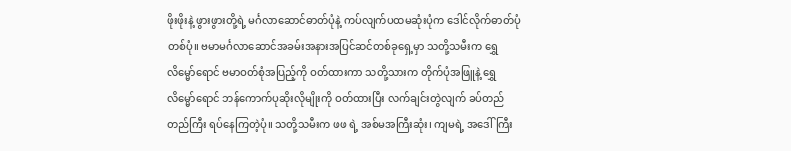ဖိုးဖိုးနဲ့ ဖွားဖွားတို့ရဲ့ မင်္ဂလာဆောင်ဓာတ်ပုံနဲ့ ကပ်လျက်ပထမဆုံးပုံက ဒေါင်လိုက်ဓာတ်ပုံတစ်ပုံ။ ဗမာမင်္ဂလာဆောင်အခမ်းအနားအပြင်ဆင်တစ်ခုရှေ့မှာ သတို့သမီးက ရွှေလိမ္မော်ရောင် ဗမာဝတ်စုံအပြည့်ကို ဝတ်ထားကာ သတို့သားက တိုက်ပုံအဖြူနဲ့ ရွှေလိမ္မော်ရောင် ဘန်ကောက်ပုဆိုးလိုမျိုးကို ဝတ်ထားပြီး လက်ချင်းတွဲလျက် ခပ်တည်တည်ကြီး ရပ်နေကြတဲ့ပုံ။ သတို့သမီးက ဖဖ ရဲ့ အစ်မအကြီးဆုံး၊ ကျမရဲ့ အဒေါ်ကြီး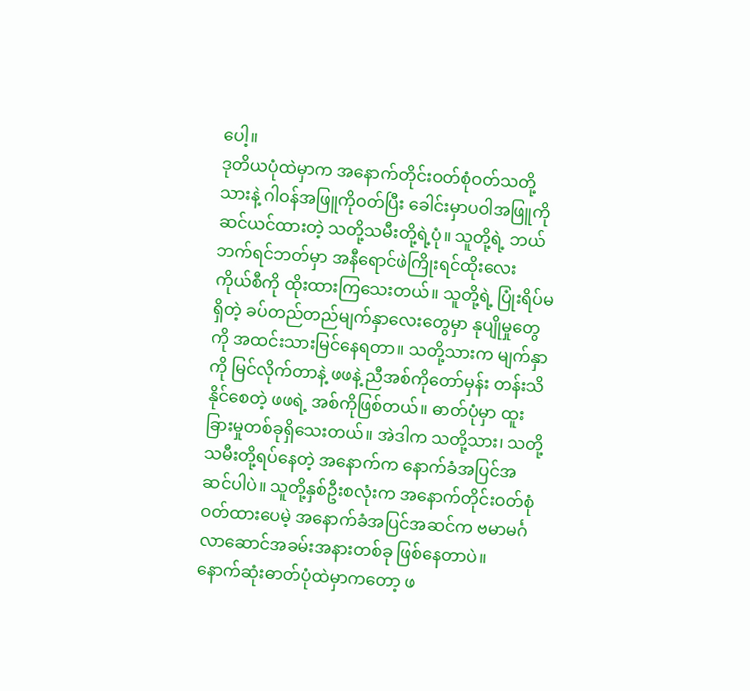ပေါ့။
ဒုတိယပုံထဲမှာက အနောက်တိုင်းဝတ်စုံဝတ်သတို့သားနဲ့ ဂါဝန်အဖြူကိုဝတ်ပြီး ခေါင်းမှာပဝါအဖြူကို ဆင်ယင်ထားတဲ့ သတို့သမီးတို့ရဲ့ပုံ။ သူတို့ရဲ့ ဘယ်ဘက်ရင်ဘတ်မှာ အနီရောင်ဖဲကြိုးရင်ထိုးလေး ကိုယ်စီကို ထိုးထားကြသေးတယ်။ သူတို့ရဲ့ ပြုံးရိပ်မရှိတဲ့ ခပ်တည်တည်မျက်နှာလေးတွေမှာ နုပျိုမှုတွေကို အထင်းသားမြင်နေရတာ။ သတို့သားက မျက်နှာကို မြင်လိုက်တာနဲ့ ဖဖနဲ့ ညီအစ်ကိုတော်မှန်း တန်းသိနိုင်စေတဲ့ ဖဖရဲ့ အစ်ကိုဖြစ်တယ်။ ဓာတ်ပုံမှာ ထူးခြားမှုတစ်ခုရှိသေးတယ်။ အဲဒါက သတို့သား၊ သတို့သမီးတို့ရပ်နေတဲ့ အနောက်က နောက်ခံအပြင်အဆင်ပါပဲ။ သူတို့နှစ်ဦးစလုံးက အနောက်တိုင်းဝတ်စုံဝတ်ထားပေမဲ့ အနောက်ခံအပြင်အဆင်က ဗမာမင်္ဂလာဆောင်အခမ်းအနားတစ်ခု ဖြစ်နေတာပဲ။
နောက်ဆုံးဓာတ်ပုံထဲမှာကတော့ ဖ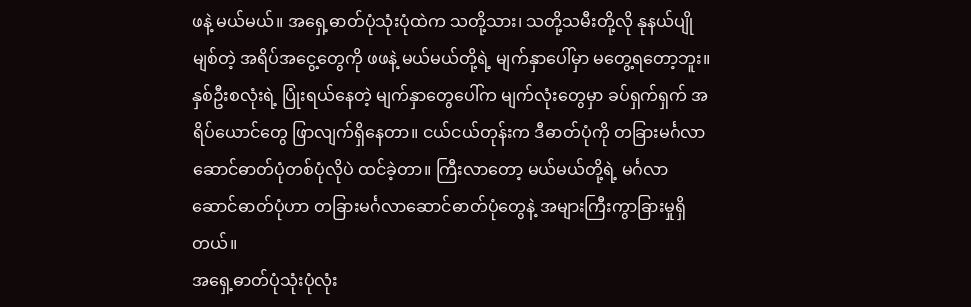ဖနဲ့ မယ်မယ်။ အရှေ့ဓာတ်ပုံသုံးပုံထဲက သတို့သား၊ သတို့သမီးတို့လို နုနယ်ပျိုမျစ်တဲ့ အရိပ်အငွေ့တွေကို ဖဖနဲ့ မယ်မယ်တို့ရဲ့ မျက်နှာပေါ်မှာ မတွေ့ရတော့ဘူး။ နှစ်ဦးစလုံးရဲ့ ပြုံးရယ်နေတဲ့ မျက်နှာတွေပေါ်က မျက်လုံးတွေမှာ ခပ်ရှက်ရှက် အရိပ်ယောင်တွေ ဖြာလျက်ရှိနေတာ။ ငယ်ငယ်တုန်းက ဒီဓာတ်ပုံကို တခြားမင်္ဂလာဆောင်ဓာတ်ပုံတစ်ပုံလိုပဲ ထင်ခဲ့တာ။ ကြီးလာတော့ မယ်မယ်တို့ရဲ့ မင်္ဂလာဆောင်ဓာတ်ပုံဟာ တခြားမင်္ဂလာဆောင်ဓာတ်ပုံတွေနဲ့ အများကြီးကွာခြားမှုရှိတယ်။
အရှေ့ဓာတ်ပုံသုံးပုံလုံး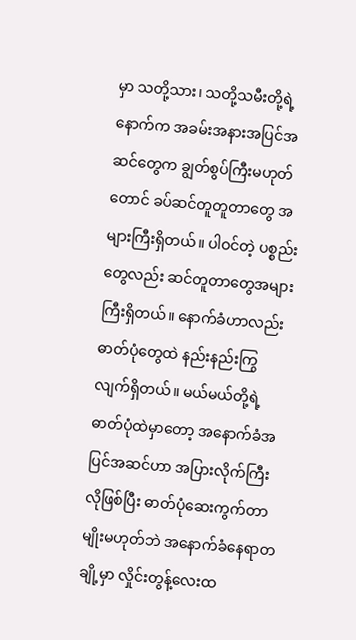မှာ သတို့သား၊ သတို့သမီးတို့ရဲ့ နောက်က အခမ်းအနားအပြင်အဆင်တွေက ချွတ်စွပ်ကြီးမဟုတ်တောင် ခပ်ဆင်တူတူတာတွေ အများကြီးရှိတယ်။ ပါဝင်တဲ့ ပစ္စည်းတွေလည်း ဆင်တူတာတွေအများကြီးရှိတယ်။ နောက်ခံဟာလည်း ဓာတ်ပုံတွေထဲ နည်းနည်းကြွလျက်ရှိတယ်။ မယ်မယ်တို့ရဲ့ ဓာတ်ပုံထဲမှာတော့ အနောက်ခံအပြင်အဆင်ဟာ အပြားလိုက်ကြီးလိုဖြစ်ပြီး ဓာတ်ပုံဆေးကွက်တာမျိုးမဟုတ်ဘဲ အနောက်ခံနေရာတချို့မှာ လှိုင်းတွန့်လေးထ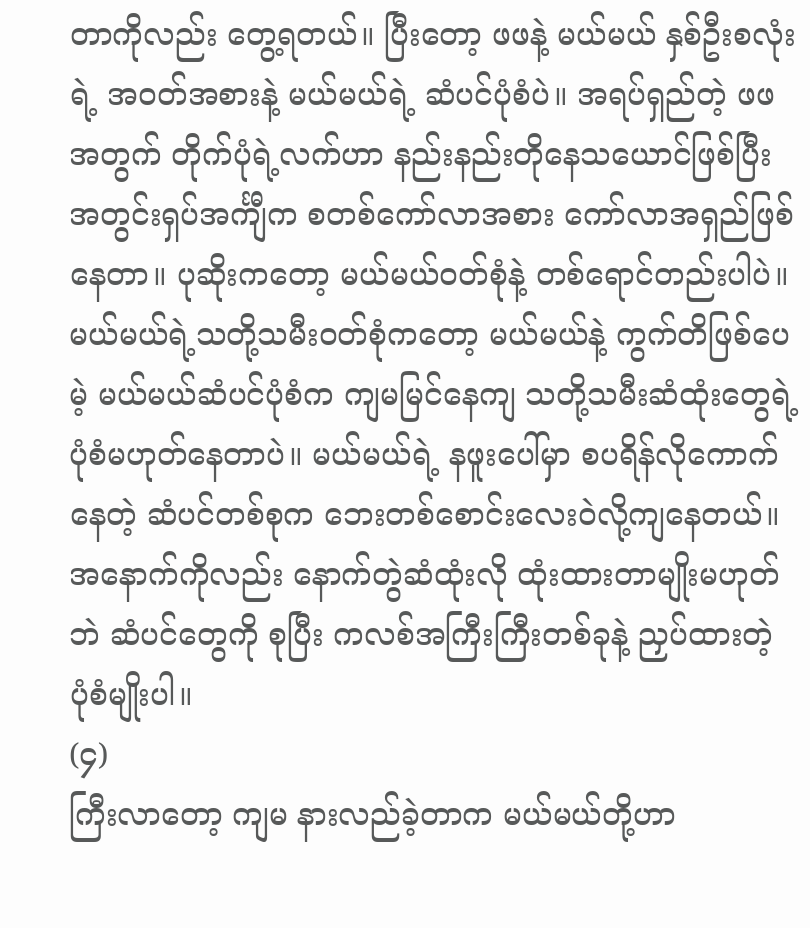တာကိုလည်း တွေ့ရတယ်။ ပြီးတော့ ဖဖနဲ့ မယ်မယ် နှစ်ဦးစလုံးရဲ့ အဝတ်အစားနဲ့ မယ်မယ်ရဲ့ ဆံပင်ပုံစံပဲ။ အရပ်ရှည်တဲ့ ဖဖအတွက် တိုက်ပုံရဲ့လက်ဟာ နည်းနည်းတိုနေသယောင်ဖြစ်ပြီး အတွင်းရှပ်အင်္ကျီက စတစ်ကော်လာအစား ကော်လာအရှည်ဖြစ်နေတာ။ ပုဆိုးကတော့ မယ်မယ်ဝတ်စုံနဲ့ တစ်ရောင်တည်းပါပဲ။ မယ်မယ်ရဲ့သတို့သမီးဝတ်စုံကတော့ မယ်မယ်နဲ့ ကွက်တိဖြစ်ပေမဲ့ မယ်မယ်ဆံပင်ပုံစံက ကျမမြင်နေကျ သတို့သမီးဆံထုံးတွေရဲ့ ပုံစံမဟုတ်နေတာပဲ။ မယ်မယ်ရဲ့ နဖူးပေါ်မှာ စပရိန်လိုကောက်နေတဲ့ ဆံပင်တစ်စုက ဘေးတစ်စောင်းလေးဝဲလို့ကျနေတယ်။ အနောက်ကိုလည်း နောက်တွဲဆံထုံးလို ထုံးထားတာမျိုးမဟုတ်ဘဲ ဆံပင်တွေကို စုပြီး ကလစ်အကြီးကြီးတစ်ခုနဲ့ ညှပ်ထားတဲ့ ပုံစံမျိုးပါ။
(၄)
ကြီးလာတော့ ကျမ နားလည်ခဲ့တာက မယ်မယ်တို့ဟာ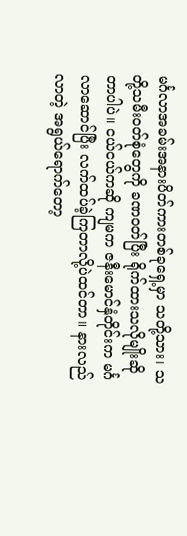မင်္ဂလာအခမ်းအနားပိတ်ကားတစ်ခုရှေ့မှာ သတို့သား၊ သတို့သမီးဝတ်စုံတွေကို ခဏဝတ်ပြီး ရိုက်ထားသလိုမျိုးဆိုတာပါပဲ။ ငယ်ငယ်ကဆို ကျမက ဇနီးမောင်နှံတိုင်းက မင်္ဂလာဆောင်ပြီး လက်ထပ်ခဲ့ကြတာလို့ပဲထင်တာ။ နားလည်လာတဲ့ အရွယ်ရောက်တော့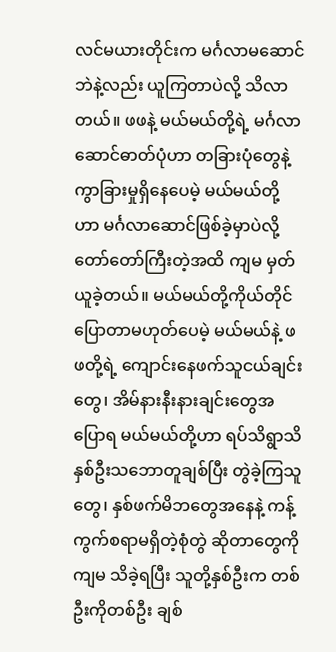လင်မယားတိုင်းက မင်္ဂလာမဆောင်ဘဲနဲ့လည်း ယူကြတာပဲလို့ သိလာတယ်။ ဖဖနဲ့ မယ်မယ်တို့ရဲ့ မင်္ဂလာဆောင်ဓာတ်ပုံဟာ တခြားပုံတွေနဲ့ ကွာခြားမှုရှိနေပေမဲ့ မယ်မယ်တို့ဟာ မင်္ဂလာဆောင်ဖြစ်ခဲ့မှာပဲလို့ တော်တော်ကြီးတဲ့အထိ ကျမ မှတ်ယူခဲ့တယ်။ မယ်မယ်တို့ကိုယ်တိုင်ပြောတာမဟုတ်ပေမဲ့ မယ်မယ်နဲ့ ဖဖတို့ရဲ့ ကျောင်းနေဖက်သူငယ်ချင်းတွေ၊ အိမ်နားနီးနားချင်းတွေအပြောရ မယ်မယ်တို့ဟာ ရပ်သိရွာသိ နှစ်ဦးသဘောတူချစ်ပြီး တွဲခဲ့ကြသူတွေ၊ နှစ်ဖက်မိဘတွေအနေနဲ့ ကန့်ကွက်စရာမရှိတဲ့စုံတွဲ ဆိုတာတွေကို ကျမ သိခဲ့ရပြီး သူတို့နှစ်ဦးက တစ်ဦးကိုတစ်ဦး ချစ်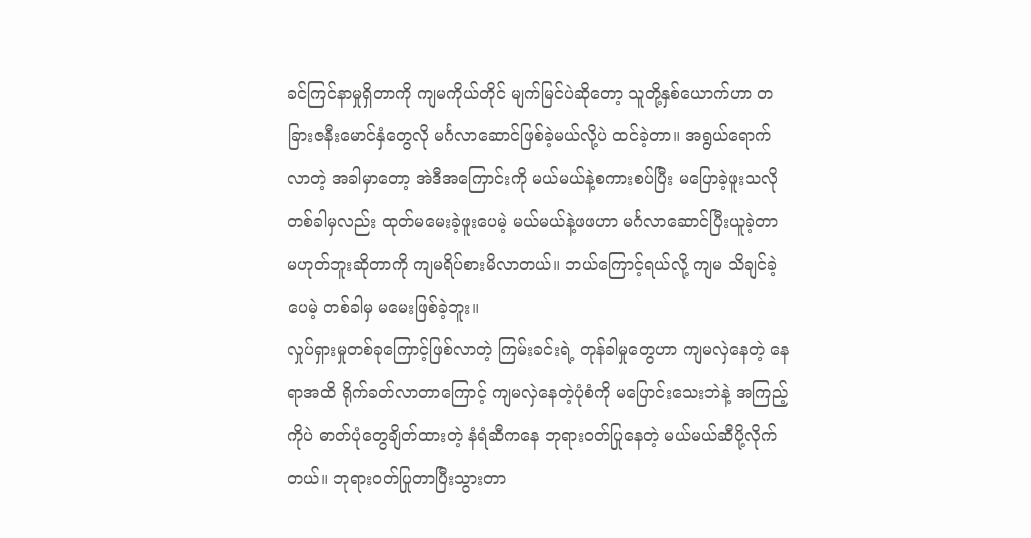ခင်ကြင်နာမှုရှိတာကို ကျမကိုယ်တိုင် မျက်မြင်ပဲဆိုတော့ သူတို့နှစ်ယောက်ဟာ တခြားဇနီးမောင်နှံတွေလို မင်္ဂလာဆောင်ဖြစ်ခဲ့မယ်လို့ပဲ ထင်ခဲ့တာ။ အရွယ်ရောက်လာတဲ့ အခါမှာတော့ အဲဒီအကြောင်းကို မယ်မယ်နဲ့စကားစပ်ပြီး မပြောခဲ့ဖူးသလို တစ်ခါမှလည်း ထုတ်မမေးခဲ့ဖူးပေမဲ့ မယ်မယ်နဲ့ဖဖဟာ မင်္ဂလာဆောင်ပြီးယူခဲ့တာ မဟုတ်ဘူးဆိုတာကို ကျမရိပ်စားမိလာတယ်။ ဘယ်ကြောင့်ရယ်လို့ ကျမ သိချင်ခဲ့ပေမဲ့ တစ်ခါမှ မမေးဖြစ်ခဲ့ဘူး။
လှုပ်ရှားမှုတစ်ခုကြောင့်ဖြစ်လာတဲ့ ကြမ်းခင်းရဲ့ တုန်ခါမှုတွေဟာ ကျမလှဲနေတဲ့ နေရာအထိ ရိုက်ခတ်လာတာကြောင့် ကျမလှဲနေတဲ့ပုံစံကို မပြောင်းသေးဘဲနဲ့ အကြည့်ကိုပဲ ဓာတ်ပုံတွေချိတ်ထားတဲ့ နံရံဆီကနေ ဘုရားဝတ်ပြုနေတဲ့ မယ်မယ်ဆီပို့လိုက်တယ်။ ဘုရားဝတ်ပြုတာပြီးသွားတာ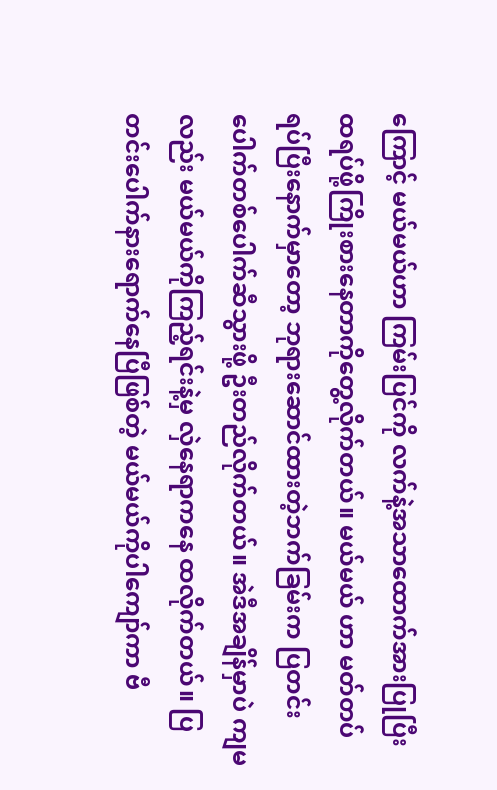ကြောင့် မယ်မယ်ဟာ ကြမ်းပြင်ကို လက်နဲ့အသာထောက်အားပြုပြီး ထရပ်ဖို့ကြိုးစားနေတာကိုတွေ့လိုက်တယ်။ မယ်မယ် ဟာ မတ်တပ်ရပ်ပြီးနောက်မှာတော့ ဘုရားဆောင်ထားတဲ့ဘက်ခြမ်းက ပြတင်းပေါက်တစ်ပေါက်ဆီသွားဖို့ ဦးတည်လိုက်တယ်။ အဲဒီအချိန်မှာပဲ ကျမလည်း မယ်မယ်ကိုကြည့်ရင်းနဲ့မှ လှဲနေရာကနေ ထလိုက်တယ်။ ပြတင်းပေါက်နားရောက်နေပြီဖြစ်တဲ့ မယ်မယ်ကိုပါကျော်ကာ ဗီ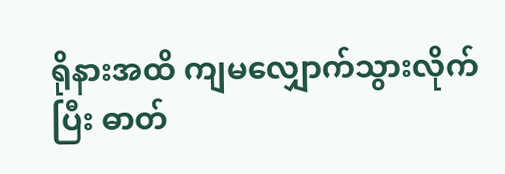ရိုနားအထိ ကျမလျှောက်သွားလိုက်ပြီး ဓာတ်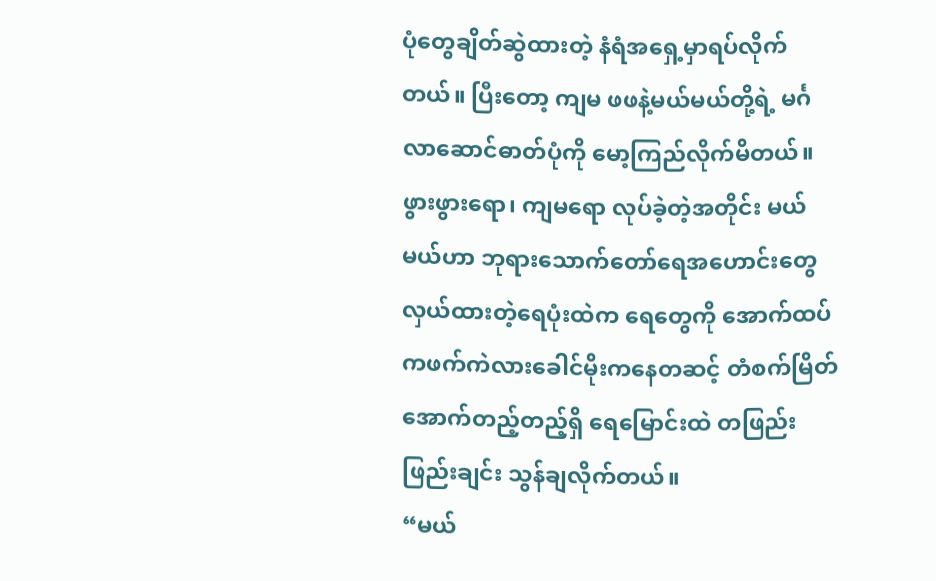ပုံတွေချိတ်ဆွဲထားတဲ့ နံရံအရှေ့မှာရပ်လိုက်တယ်။ ပြီးတော့ ကျမ ဖဖနဲ့မယ်မယ်တို့ရဲ့ မင်္ဂလာဆောင်ဓာတ်ပုံကို မော့ကြည်လိုက်မိတယ်။ ဖွားဖွားရော၊ ကျမရော လုပ်ခဲ့တဲ့အတိုင်း မယ်မယ်ဟာ ဘုရားသောက်တော်ရေအဟောင်းတွေ လှယ်ထားတဲ့ရေပုံးထဲက ရေတွေကို အောက်ထပ်ကဖက်ကဲလားခေါင်မိုးကနေတဆင့် တံစက်မြိတ်အောက်တည့်တည့်ရှိ ရေမြောင်းထဲ တဖြည်းဖြည်းချင်း သွန်ချလိုက်တယ်။
“မယ်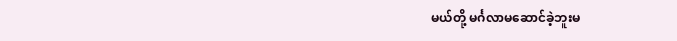မယ်တို့ မင်္ဂလာမဆောင်ခဲ့ဘူးမ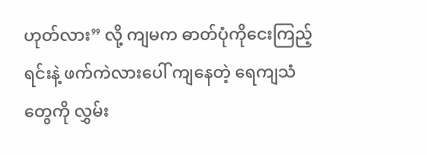ဟုတ်လား” လို့ ကျမက ဓာတ်ပုံကိုငေးကြည့်ရင်းနဲ့ ဖက်ကဲလားပေါ် ကျနေတဲ့ ရေကျသံတွေကို လွှမ်း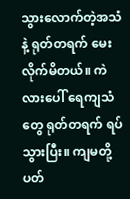သွားလောက်တဲ့အသံနဲ့ ရုတ်တရက် မေးလိုက်မိတယ်။ ကဲလားပေါ် ရေကျသံတွေ ရုတ်တရက် ရပ်သွားပြီး။ ကျမတို့ပတ်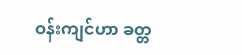ဝန်းကျင်ဟာ ခတ္တ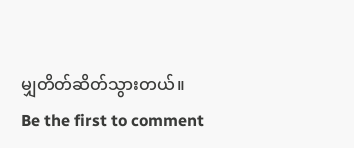မျှတိတ်ဆိတ်သွားတယ်။
Be the first to comment